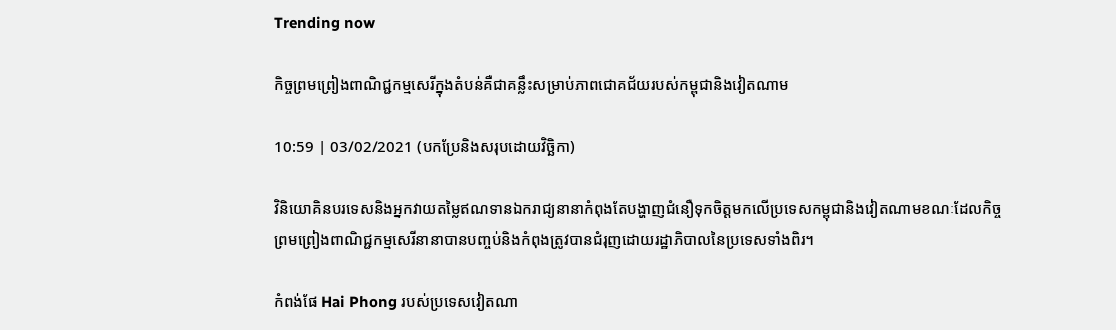Trending now

កិច្ចព្រមព្រៀងពាណិជ្ជកម្មសេរីក្នុងតំបន់គឺជាគន្លឹះសម្រាប់ភាពជោគជ័យរបស់កម្ពុជានិងវៀតណាម

10:59 | 03/02/2021 (បកប្រែនិងសរុបដោយវិច្ឆិកា)

វិនិយោគិនបរទេសនិងអ្នកវាយតម្លៃឥណទានឯករាជ្យនានាកំពុងតែបង្ហាញជំនឿទុកចិត្តមកលើប្រទេសកម្ពុជានិងវៀតណាមខណៈដែលកិច្ចព្រមព្រៀងពាណិជ្ជកម្មសេរីនានាបានបញ្ចប់និងកំពុងត្រូវបានជំរុញដោយរដ្ឋាភិបាលនៃប្រទេសទាំងពិរ។

កំពង់ផែ Hai Phong របស់ប្រទេសវៀតណា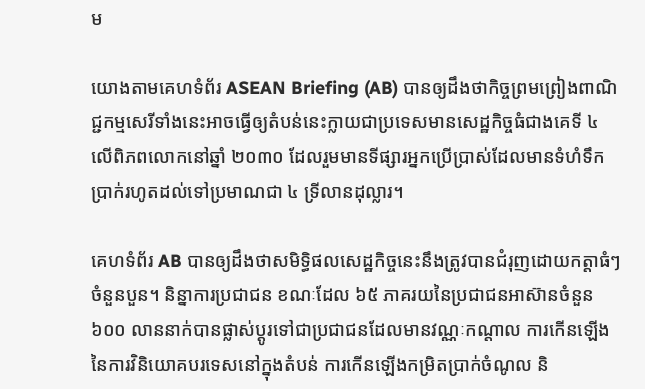ម

យោងតាមគេហទំព័រ ASEAN Briefing (AB) បានឲ្យដឹងថាកិច្ចព្រមព្រៀងពាណិជ្ជកម្មសេរីទាំងនេះអាចធ្វើឲ្យតំបន់នេះក្លាយជាប្រទេសមានសេដ្ឋកិច្ចធំជាងគេទី ៤ លើពិភពលោកនៅឆ្នាំ ២០៣០ ដែលរួមមានទីផ្សារអ្នកប្រើប្រាស់ដែលមានទំហំទឹកប្រាក់រហូតដល់ទៅប្រមាណជា ៤ ទ្រីលានដុល្លារ។

គេហទំព័រ AB បានឲ្យដឹងថាសមិទ្ធិផលសេដ្ឋកិច្ចនេះនឹងត្រូវបានជំរុញដោយកត្តាធំៗចំនួនបួន។ និន្នាការប្រជាជន ខណៈដែល ៦៥ ភាគរយនៃប្រជាជនអាស៊ានចំនួន ៦០០ លាននាក់បានផ្លាស់ប្តូរទៅជាប្រជាជនដែលមានវណ្ណៈកណ្តាល ការកើនឡើងនៃការវិនិយោគបរទេសនៅក្នុងតំបន់ ការកើនឡើងកម្រិតប្រាក់ចំណូល និ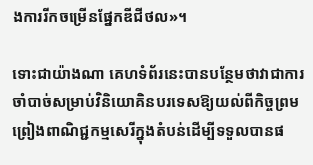ងការរីកចម្រើនផ្នែកឌីជីថល»។

ទោះជាយ៉ាងណា គេហទំព័រនេះបានបន្ថែមថាវាជាការចាំបាច់សម្រាប់វិនិយោគិនបរទេសឱ្យយល់ពីកិច្ចព្រមព្រៀងពាណិជ្ជកម្មសេរីក្នុងតំបន់ដើម្បីទទួលបានផ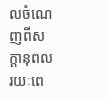លចំណេញពីសក្តានុពលរយៈពេ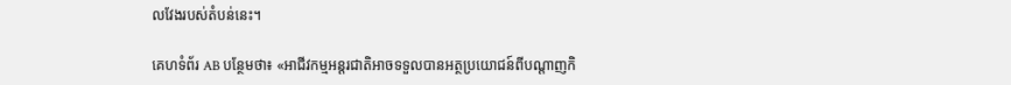លវែងរបស់តំបន់នេះ។

គេហទំព័រ AB បន្ថែមថា៖ «អាជីវកម្មអន្តរជាតិអាចទទួលបានអត្ថប្រយោជន៍ពីបណ្តាញកិ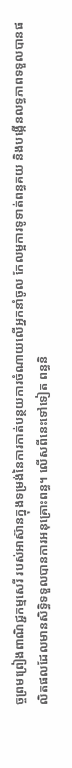ច្ចព្រមព្រៀងពាណិជ្ជកម្មសេរី របស់អាស៊ានក្នុងទម្រង់នៃការកាត់បន្ថយការចំណាយលើអ្នកនាំចូល កែលម្អការទូទាត់ពន្ធគយ និងបង្កើនលទ្ធភាពទទួលបានផលិតផលដែលមានសិទ្ធិទទួលបានការអនុគ្រោះពន្ធ។ លើសពីនេះទៅទៀត ពន្ធនិ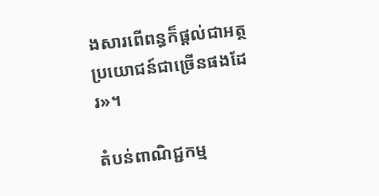ងសារពើពន្ធក៏ផ្ដល់ជាអត្ថប្រយោជន៍ជាច្រើនផងដែរ»។

តំបន់ពាណិជ្ជកម្ម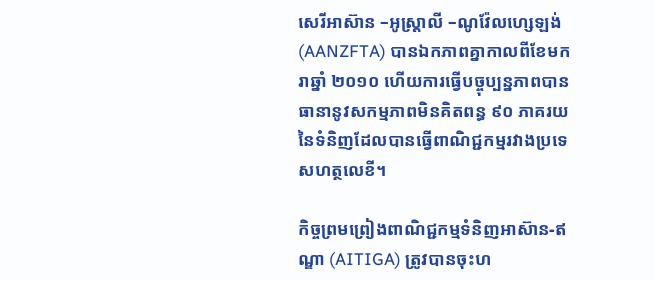សេរីអាស៊ាន –អូស្រ្តាលី –ណូវ៉ែលហ្សេឡង់ (AANZFTA) បានឯកភាពគ្នាកាលពីខែមករាឆ្នាំ ២០១០ ហើយការធ្វើបច្ចុប្បន្នភាពបានធានានូវសកម្មភាពមិនគិតពន្ធ ៩០ ភាគរយនៃទំនិញដែលបានធ្វើពាណិជ្ជកម្មរវាងប្រទេសហត្ថលេខី។

កិច្ចព្រមព្រៀងពាណិជ្ជកម្មទំនិញអាស៊ាន-ឥណ្ឌា (AITIGA) ត្រូវបានចុះហ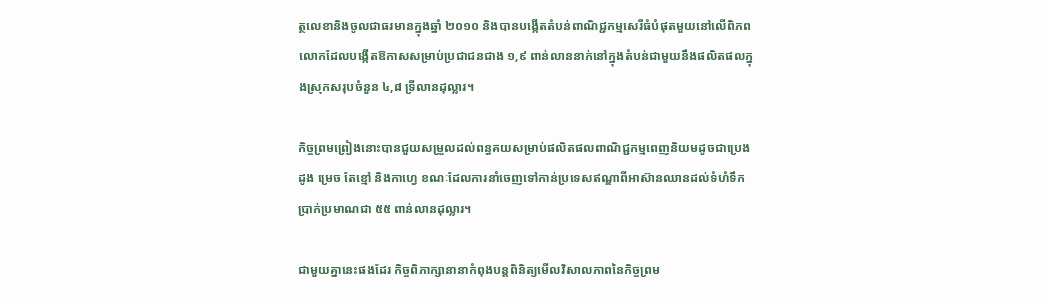ត្ថលេខានិងចូលជាធរមានក្នុងឆ្នាំ ២០១០ និងបានបង្កើតតំបន់ពាណិជ្ជកម្មសេរីធំបំផុតមួយនៅលើពិភពលោកដែលបង្កើតឱកាសសម្រាប់ប្រជាជនជាង ១,៩ ពាន់លាននាក់នៅក្នុងតំបន់ជាមួយនឹងផលិតផលក្នុងស្រុកសរុបចំនួន ៤,៨ ទ្រីលានដុល្លារ។

កិច្ចព្រមព្រៀងនោះបានជួយសម្រួលដល់ពន្ធគយសម្រាប់ផលិតផលពាណិជ្ជកម្មពេញនិយមដូចជាប្រេងដូង ម្រេច តែខ្មៅ និងកាហ្វេ ខណៈដែលការនាំចេញទៅកាន់ប្រទេសឥណ្ឌាពីអាស៊ានឈានដល់ទំហំទឹកប្រាក់ប្រមាណជា ៥៥ ពាន់លានដុល្លារ។

ជាមួយគ្នានេះផងដែរ កិច្ចពិភាក្សានានាកំពុងបន្តពិនិត្យមើលវិសាលភាពនៃកិច្ចព្រម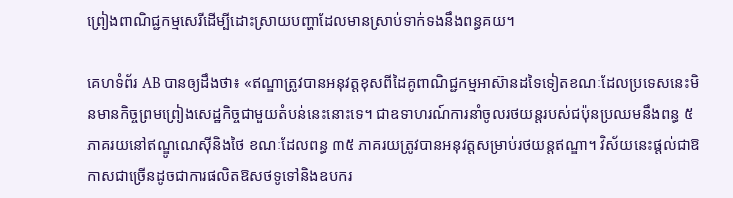ព្រៀងពាណិជ្ជកម្មសេរីដើម្បីដោះស្រាយបញ្ហាដែលមានស្រាប់ទាក់ទងនឹងពន្ធគយ។

គេហទំព័រ AB បានឲ្យដឹងថា៖ «ឥណ្ឌាត្រូវបានអនុវត្តខុសពីដៃគូពាណិជ្ជកម្មអាស៊ានដទៃទៀតខណៈដែលប្រទេសនេះមិនមានកិច្ចព្រមព្រៀងសេដ្ឋកិច្ចជាមួយតំបន់នេះនោះទេ។ ជាឧទាហរណ៍ការនាំចូលរថយន្តរបស់ជប៉ុនប្រឈមនឹងពន្ធ ៥ ភាគរយនៅឥណ្ឌូណេស៊ីនិងថៃ ខណៈដែលពន្ធ ៣៥ ភាគរយត្រូវបានអនុវត្តសម្រាប់រថយន្តឥណ្ឌា។ វិស័យនេះផ្ដល់ជាឱកាសជាច្រើនដូចជាការផលិតឱសថទូទៅនិងឧបករ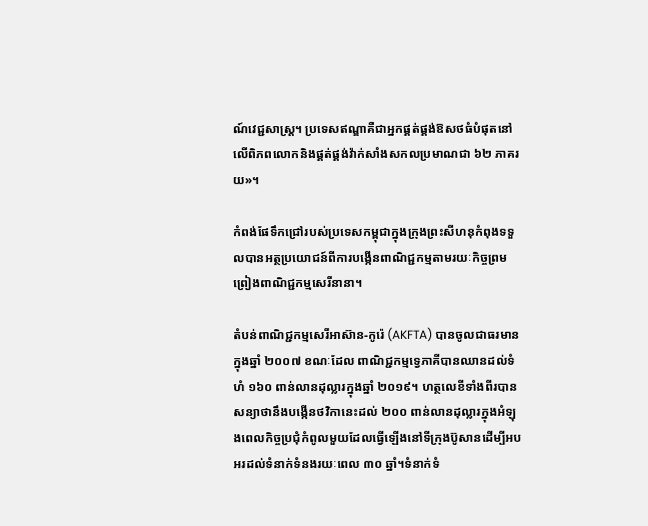ណ៍វេជ្ជសាស្ត្រ។ ប្រទេសឥណ្ឌាគឺជាអ្នកផ្គត់ផ្គង់ឱសថធំបំផុតនៅលើពិភពលោកនិងផ្គត់ផ្គង់វ៉ាក់សាំងសកលប្រមាណជា ៦២ ភាគរយ»។

កំពង់ផែទឹកជ្រៅរបស់ប្រទេសកម្ពុជាក្នុងក្រុងព្រះសីហនុកំពុងទទួលបានអត្ថប្រយោជន៍ពីការបង្កើនពាណិជ្ជកម្មតាមរយៈកិច្ចព្រមព្រៀងពាណិជ្ជកម្មសេរីនានា។

តំបន់ពាណិជ្ជកម្មសេរីអាស៊ាន-កូរ៉េ (AKFTA) បានចូលជាធរមានក្នុងឆ្នាំ ២០០៧ ខណៈដែល ពាណិជ្ជកម្មទ្វេភាគីបានឈានដល់ទំហំ ១៦០ ពាន់លានដុល្លារក្នុងឆ្នាំ ២០១៩។ ហត្ថលេខីទាំងពីរបានសន្យាថានឹងបង្កើនថវិកានេះដល់ ២០០ ពាន់លានដុល្លារក្នុងអំឡុងពេលកិច្ចប្រជុំកំពូលមួយដែលធ្វើឡើងនៅទីក្រុងប៊ូសានដើម្បីអបអរដល់ទំនាក់ទំនងរយៈពេល ៣០ ឆ្នាំ។ទំនាក់ទំ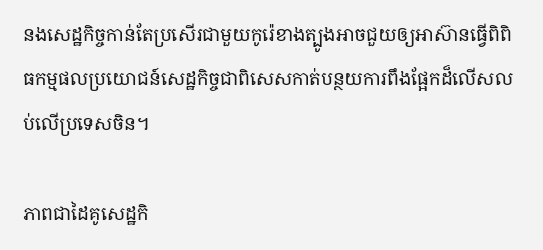នងសេដ្ឋកិច្ចកាន់តែប្រសើរជាមួយកូរ៉េខាងត្បូងអាចជួយឲ្យអាស៊ានធ្វើពិពិធកម្មផលប្រយោជន៍សេដ្ឋកិច្ចជាពិសេសកាត់បន្ថយការពឹងផ្អែកដ៏លើសលប់លើប្រទេសចិន។

ភាពជាដៃគូសេដ្ឋកិ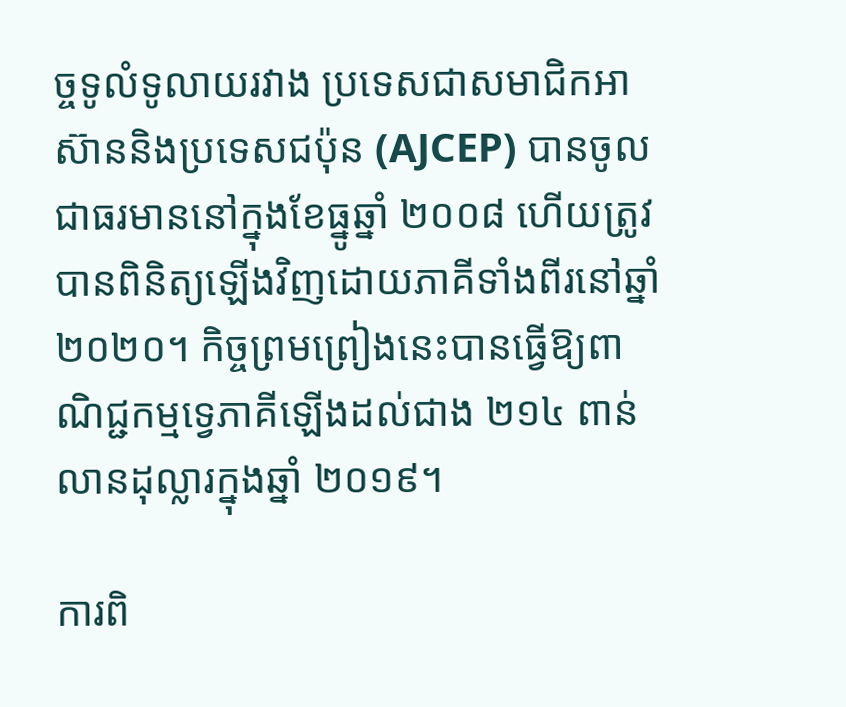ច្ចទូលំទូលាយរវាង ប្រទេសជាសមាជិកអាស៊ាននិងប្រទេសជប៉ុន (AJCEP) បានចូលជាធរមាននៅក្នុងខែធ្នូឆ្នាំ ២០០៨ ហើយត្រូវបានពិនិត្យឡើងវិញដោយភាគីទាំងពីរនៅឆ្នាំ ២០២០។ កិច្ចព្រមព្រៀងនេះបានធ្វើឱ្យពាណិជ្ជកម្មទ្វេភាគីឡើងដល់ជាង ២១៤ ពាន់លានដុល្លារក្នុងឆ្នាំ ២០១៩។

ការពិ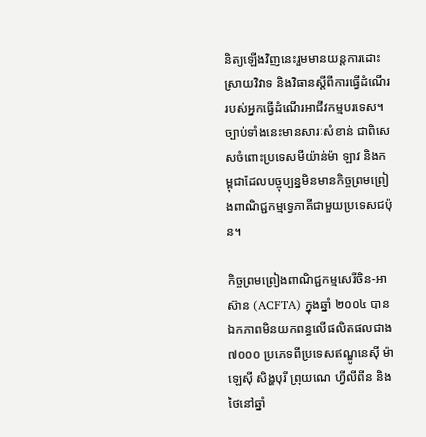និត្យឡើងវិញនេះរួមមានយន្តការដោះស្រាយវិវាទ និងវិធានស្តីពីការធ្វើដំណើររបស់អ្នកធ្វើដំណើរអាជីវកម្មបរទេស។ ច្បាប់ទាំងនេះមានសារៈសំខាន់ ជាពិសេសចំពោះប្រទេសមីយ៉ាន់ម៉ា ឡាវ និងកម្ពុជាដែលបច្ចុប្បន្នមិនមានកិច្ចព្រមព្រៀងពាណិជ្ជកម្មទ្វេភាគីជាមួយប្រទេសជប៉ុន។

កិច្ចព្រមព្រៀងពាណិជ្ជកម្មសេរីចិន-អាស៊ាន (ACFTA) ក្នុងឆ្នាំ ២០០៤ បានឯកភាពមិនយកពន្ធលើផលិតផលជាង ៧០០០ ប្រភេទពីប្រទេសឥណ្ឌូនេស៊ី ម៉ាឡេស៊ី សិង្ហបុរី ព្រុយណេ ហ្វីលីពីន និងថៃនៅឆ្នាំ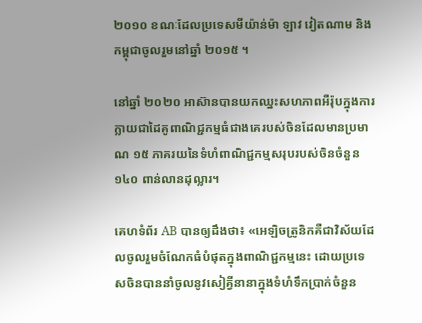២០១០ ខណៈដែលប្រទេសមីយ៉ាន់ម៉ា ឡាវ វៀតណាម និងកម្ពុជាចូលរួមនៅឆ្នាំ ២០១៥ ។

នៅឆ្នាំ ២០២០ អាស៊ានបានយកឈ្នះសហភាពអឺរ៉ុបក្នុងការក្លាយជាដៃគូពាណិជ្ជកម្មធំជាងគេរបស់ចិនដែលមានប្រមាណ ១៥ ភាគរយនៃទំហំពាណិជ្ជកម្មសរុបរបស់ចិនចំនួន ១៤០ ពាន់លានដុល្លារ។

គេហទំព័រ AB បានឲ្យដឹងថា៖ «អេឡិចត្រូនិកគឺជាវិស័យដែលចូលរួមចំណែកធំបំផុតក្នុងពាណិជ្ជកម្មនេះ ដោយប្រទេសចិនបាននាំចូលនូវសៀគ្វីនានាក្នុងទំហំទឹកប្រាក់ចំនួន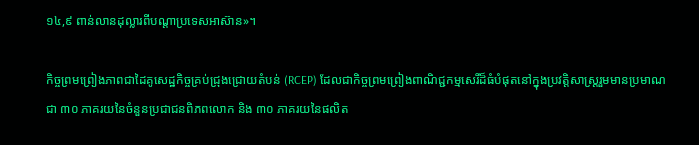១៤,៩ ពាន់លានដុល្លារពីបណ្តាប្រទេសអាស៊ាន»។

កិច្ចព្រមព្រៀងភាពជាដៃគូសេដ្ឋកិច្ចគ្រប់ជ្រុងជ្រោយតំបន់ (RCEP) ដែលជាកិច្ចព្រមព្រៀងពាណិជ្ជកម្មសេរីដ៏ធំបំផុតនៅក្នុងប្រវត្តិសាស្រ្តរួមមានប្រមាណជា ៣០ ភាគរយនៃចំនួនប្រជាជនពិភពលោក និង ៣០ ភាគរយនៃផលិត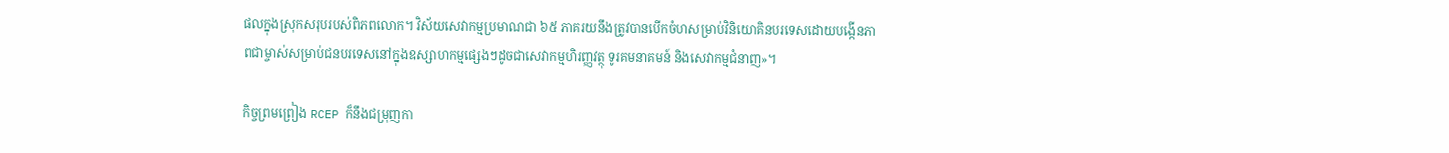ផលក្នុងស្រុកសរុបរបស់ពិភពលោក។ វិស័យសេវាកម្មប្រមាណជា ៦៥ ភាគរយនឹងត្រូវបានបើកចំហសម្រាប់វិនិយោគិនបរទេសដោយបង្កើនភាពជាម្ចាស់សម្រាប់ជនបរទេសនៅក្នុងឧស្សាហកម្មផ្សេងៗដូចជាសេវាកម្មហិរញ្ញវត្ថុ ទូរគមនាគមន៍ និងសេវាកម្មជំនាញ»។

កិច្ចព្រមព្រៀង RCEP ក៏នឹងជម្រុញកា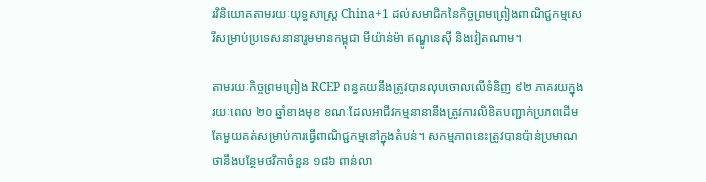រវិនិយោគតាមរយៈយុទ្ធសាស្ត្រ China+1 ដល់សមាជិកនៃកិច្ចព្រមព្រៀងពាណិជ្ជកម្មសេរីសម្រាប់ប្រទេសនានារួមមានកម្ពុជា មីយ៉ាន់ម៉ា ឥណ្ឌូនេស៊ី និងវៀតណាម។

តាមរយៈកិច្ចព្រមព្រៀង RCEP ពន្ធគយនឹងត្រូវបានលុបចោលលើទំនិញ ៩២ ភាគរយក្នុងរយៈពេល ២០ ឆ្នាំខាងមុខ ខណៈដែលអាជីវកម្មនានានឹងត្រូវការលិខិតបញ្ជាក់ប្រភពដើមតែមួយគត់សម្រាប់ការធ្វើពាណិជ្ជកម្មនៅក្នុងតំបន់។ សកម្មភាពនេះត្រូវបានប៉ាន់ប្រមាណថានឹងបន្ថែមថវិកាចំនួន ១៨៦ ពាន់លា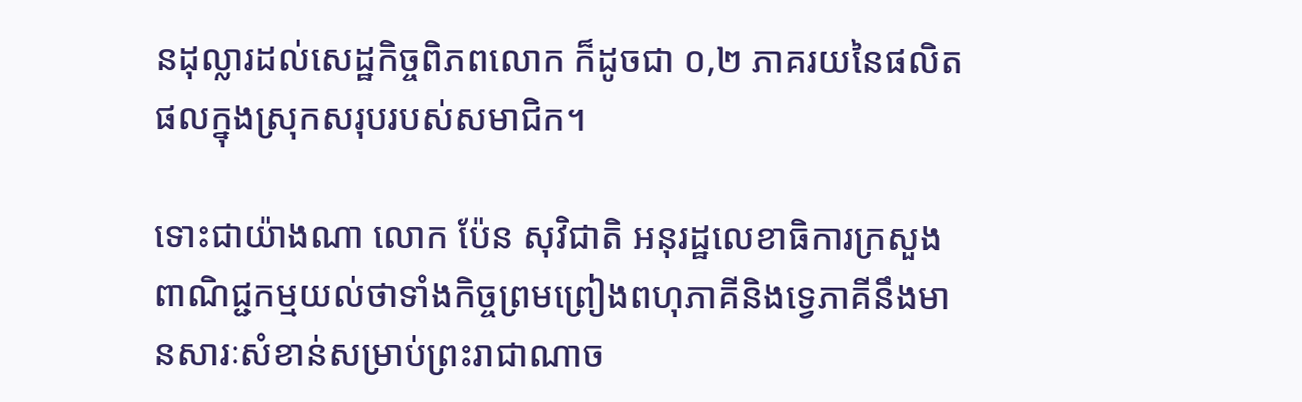នដុល្លារដល់សេដ្ឋកិច្ចពិភពលោក ក៏ដូចជា ០,២ ភាគរយនៃផលិតផលក្នុងស្រុកសរុបរបស់សមាជិក។

ទោះជាយ៉ាងណា លោក ប៉ែន សុវិជាតិ អនុរដ្ឋលេខាធិការក្រសួងពាណិជ្ជកម្មយល់ថាទាំងកិច្ចព្រមព្រៀងពហុភាគីនិងទ្វេភាគីនឹងមានសារៈសំខាន់សម្រាប់ព្រះរាជាណាច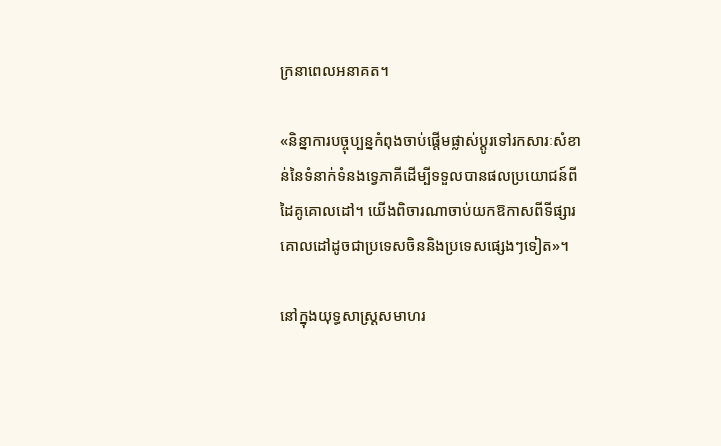ក្រនាពេលអនាគត។

«និន្នាការបច្ចុប្បន្នកំពុងចាប់ផ្តើមផ្លាស់ប្តូរទៅរកសារៈសំខាន់នៃទំនាក់ទំនងទ្វេភាគីដើម្បីទទួលបានផលប្រយោជន៍ពីដៃគូគោលដៅ។ យើងពិចារណាចាប់យកឱកាសពីទីផ្សារគោលដៅដូចជាប្រទេសចិននិងប្រទេសផ្សេងៗទៀត»។

នៅក្នុងយុទ្ធសាស្ត្រសមាហរ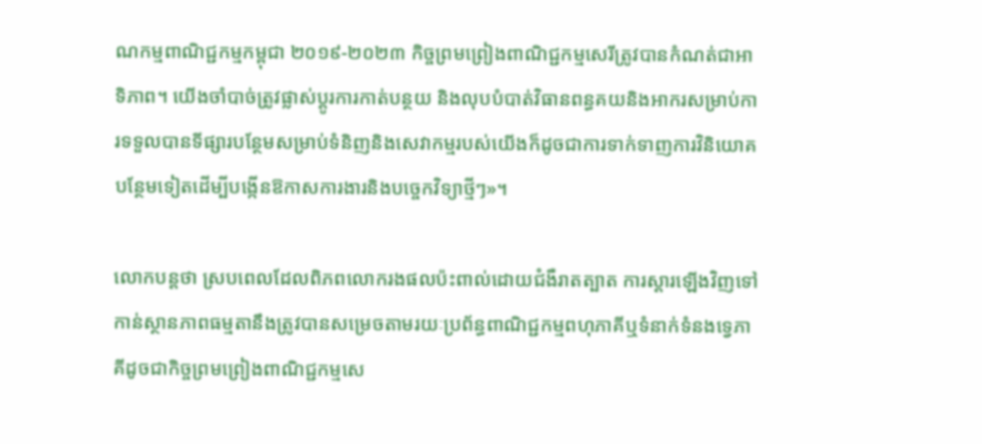ណកម្មពាណិជ្ជកម្មកម្ពុជា ២០១៩-២០២៣ កិច្ចព្រមព្រៀងពាណិជ្ជកម្មសេរីត្រូវបានកំណត់ជាអាទិភាព។ យើងចាំបាច់ត្រូវផ្លាស់ប្តូរការកាត់បន្ថយ និងលុបបំបាត់វិធានពន្ធគយនិងអាករសម្រាប់ការទទួលបានទីផ្សារបន្ថែមសម្រាប់ទំនិញនិងសេវាកម្មរបស់យើងក៏ដូចជាការទាក់ទាញការវិនិយោគបន្ថែមទៀតដើម្បីបង្កើនឱកាសការងារនិងបច្ចេកវិទ្យាថ្មីៗ»។

លោកបន្តថា ស្របពេលដែលពិភពលោករងផលប៉ះពាល់ដោយជំងឺរាតត្បាត ការស្តារឡើងវិញទៅកាន់ស្ថានភាពធម្មតានឹងត្រូវបានសម្រេចតាមរយៈប្រព័ន្ធពាណិជ្ជកម្មពហុភាគីឬទំនាក់ទំនងទ្វេភាគីដូចជាកិច្ចព្រមព្រៀងពាណិជ្ជកម្មសេ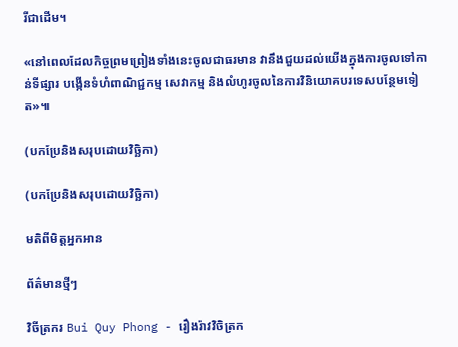រីជាដើម។

«នៅពេលដែលកិច្ចព្រមព្រៀងទាំងនេះចូលជាធរមាន វានឹងជួយដល់យើងក្នុងការចូលទៅកាន់ទីផ្សារ បង្កើនទំហំពាណិជ្ជកម្ម សេវាកម្ម និងលំហូរចូលនៃការវិនិយោគបរទេសបន្ថែមទៀត»៕

(បកប្រែនិងសរុបដោយវិច្ឆិកា)

(បកប្រែនិងសរុបដោយវិច្ឆិកា)

មតិពីមិត្តអ្នកអាន

ព័ត៌មានថ្មីៗ

វិចីត្រករ Bui Quy Phong - រឿងរ៉ាវវិចិត្រក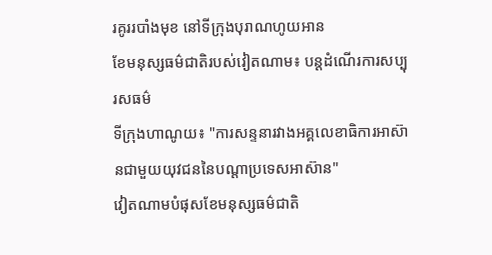រគូររបាំងមុខ នៅទីក្រុងបុរាណហូយអាន
ខែមនុស្សធម៌ជាតិរបស់វៀតណាម៖ បន្តដំណើរការសប្បុរសធម៌
ទីក្រុងហាណូយ៖ "ការសន្ទនារវាងអគ្គលេខាធិការអាស៊ានជាមួយយុវជននៃបណ្តាប្រទេសអាស៊ាន"
វៀតណាមបំផុសខែមនុស្សធម៌ជាតិ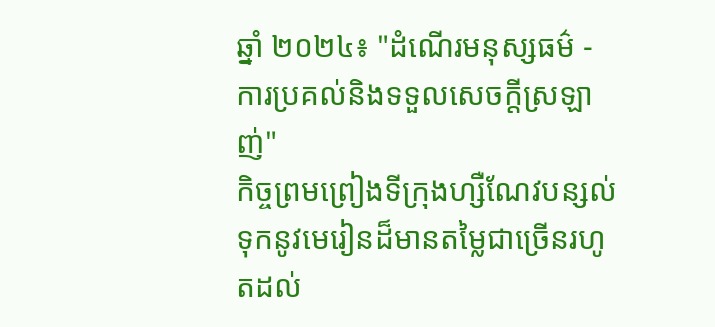ឆ្នាំ ២០២៤៖ "ដំណើរមនុស្សធម៌ - ការប្រគល់និងទទួលសេចក្តីស្រឡាញ់"
កិច្ចព្រមព្រៀងទីក្រុងហ្សឺណែវបន្សល់ទុកនូវមេរៀនដ៏មានតម្លៃជាច្រើនរហូតដល់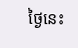ថ្ងៃនេះ